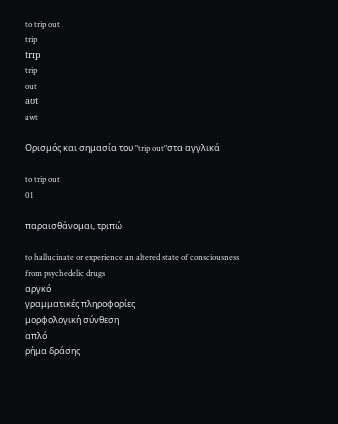to trip out
trip
trɪp
trip
out
aʊt
awt

Ορισμός και σημασία του "trip out"στα αγγλικά

to trip out
01

παραισθάνομαι, τριπώ

to hallucinate or experience an altered state of consciousness from psychedelic drugs
αργκό
γραμματικές πληροφορίες
μορφολογική σύνθεση
απλό
ρήμα δράσης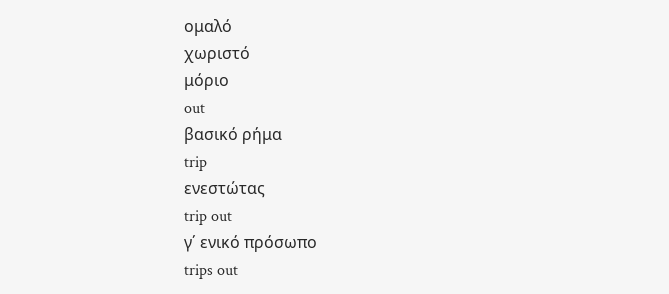ομαλό
χωριστό
μόριο
out
βασικό ρήμα
trip
ενεστώτας
trip out
γ΄ ενικό πρόσωπο
trips out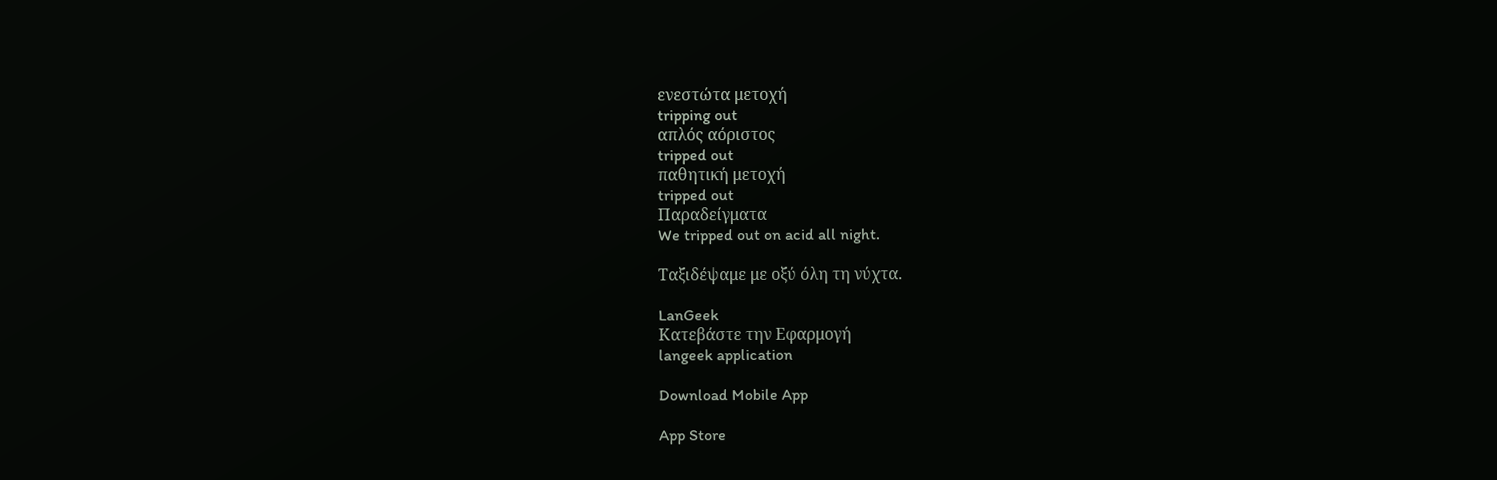ενεστώτα μετοχή
tripping out
απλός αόριστος
tripped out
παθητική μετοχή
tripped out
Παραδείγματα
We tripped out on acid all night.

Ταξιδέψαμε με οξύ όλη τη νύχτα.

LanGeek
Κατεβάστε την Εφαρμογή
langeek application

Download Mobile App

App Store